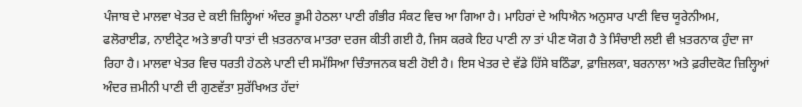ਪੰਜਾਬ ਦੇ ਮਾਲਵਾ ਖੇਤਰ ਦੇ ਕਈ ਜ਼ਿਲ੍ਹਿਆਂ ਅੰਦਰ ਭੂਮੀ ਹੇਠਲਾ ਪਾਣੀ ਗੰਭੀਰ ਸੰਕਟ ਵਿਚ ਆ ਗਿਆ ਹੈ। ਮਾਹਿਰਾਂ ਦੇ ਅਧਿਐਨ ਅਨੁਸਾਰ ਪਾਣੀ ਵਿਚ ਯੂਰੇਨੀਅਮ, ਫਲੋਰਾਈਡ, ਨਾਈਟ੍ਰੇਟ ਅਤੇ ਭਾਰੀ ਧਾਤਾਂ ਦੀ ਖ਼ਤਰਨਾਕ ਮਾਤਰਾ ਦਰਜ ਕੀਤੀ ਗਈ ਹੈ, ਜਿਸ ਕਰਕੇ ਇਹ ਪਾਣੀ ਨਾ ਤਾਂ ਪੀਣ ਯੋਗ ਹੈ ਤੇ ਸਿੰਚਾਈ ਲਈ ਵੀ ਖ਼ਤਰਨਾਕ ਹੁੰਦਾ ਜਾ ਰਿਹਾ ਹੈ। ਮਾਲਵਾ ਖੇਤਰ ਵਿਚ ਧਰਤੀ ਹੇਠਲੇ ਪਾਣੀ ਦੀ ਸਮੱਸਿਆ ਚਿੰਤਾਜਨਕ ਬਣੀ ਹੋਈ ਹੈ। ਇਸ ਖੇਤਰ ਦੇ ਵੱਡੇ ਹਿੱਸੇ ਬਠਿੰਡਾ, ਫ਼ਾਜ਼ਿਲਕਾ, ਬਰਨਾਲਾ ਅਤੇ ਫ਼ਰੀਦਕੋਟ ਜ਼ਿਲ੍ਹਿਆਂ ਅੰਦਰ ਜ਼ਮੀਨੀ ਪਾਣੀ ਦੀ ਗੁਣਵੱਤਾ ਸੁਰੱਖਿਅਤ ਹੱਦਾਂ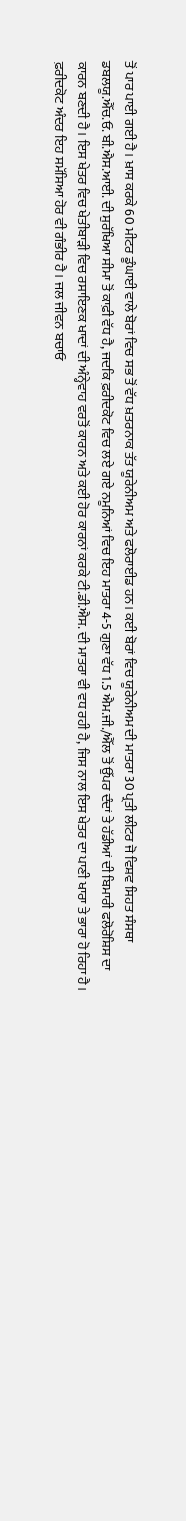ਤੋਂ ਪਾਰ ਪਾਈ ਗਈ ਹੈ। ਖ਼ਾਸ ਕਰਕੇ 60 ਮੀਟਰ ਡੂੰਘਾਈ ਵਾਲੇ ਬੋਰਾਂ ਵਿਚ ਸਭ ਤੋਂ ਵੱਧ ਖ਼ਤਰਨਾਕ ਤੱਤ ਯੂਰੇਨੀਅਮ ਅਤੇ ਫਲੋਰਾਈਡ ਹਨ। ਕਈ ਬੋਰਾਂ ਵਿਚ ਯੂਰੇਨੀਅਮ ਦੀ ਮਾਤਰਾ 30 ਪ੍ਰਤੀ ਲੀਟਰ ਜੋ ਵਿਸ਼ਵ ਸਿਹਤ ਸੰਸਥਾ ਡਬਲਯੂ.ਐੱਚ.ਓ. ਬੀ.ਐਸ.ਆਈ. ਦੀ ਸੁਰੱਖਿਆ ਸੀਮਾ ਤੋਂ ਕਾਫ਼ੀ ਵੱਧ ਹੈ, ਜਦਕਿ ਫ਼ਰੀਦਕੋਟ ਵਿਚ ਲਏ ਗਏ ਨਮੂਨਿਆਂ ਵਿਚ ਇਹ ਮਾਤਰਾ 4-5 ਗੁਣਾ ਵੱਧ 1.5 ਐਮ.ਜੀ./ਐੱਲ ਤੋਂ ਉੱਪਰ ਦੰਦਾਂ ਤੇ ਹੱਡੀਆਂ ਦੀ ਬਿਮਾਰੀ ਫਲੋਰੋਸ਼ਿਸ ਦਾ ਕਾਰਨ ਬਣਦੀ ਹੈ। ਇਸ ਖੇਤਰ ਵਿਚ ਖੇਤੀਬਾੜੀ ਵਿਚ ਰਸਾਇਣਕ ਖਾਦਾਂ ਦੀ ਅੰਨ੍ਹੇਵਾਹ ਵਰਤੋਂ ਕਾਰਨ ਅਤੇ ਕਈ ਹੋਰ ਕਾਰਨਾਂ ਕਰਕੇ ਟੀ.ਡੀ.ਐਸ. ਦੀ ਮਾਤਰਾ ਵੀ ਵਧ ਰਹੀ ਹੈ, ਜਿਸ ਨਾਲ ਇਸ ਖੇਤਰ ਦਾ ਪਾਣੀ ਖਾਰਾ ਤੇ ਭਾਰਾ ਹੋ ਰਿਹਾ ਹੈ। ਫ਼ਰੀਦਕੋਟ ਅੰਦਰ ਇਹ ਸਮੱਸਿਆ ਹੋਰ ਵੀ ਗੰਭੀਰ ਹੈ। ਜਲ ਜੀਵਨ ਬਚਾਓ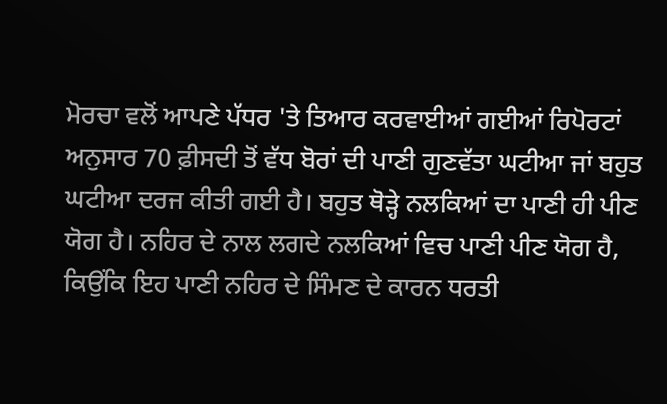ਮੋਰਚਾ ਵਲੋਂ ਆਪਣੇ ਪੱਧਰ 'ਤੇ ਤਿਆਰ ਕਰਵਾਈਆਂ ਗਈਆਂ ਰਿਪੋਰਟਾਂ ਅਨੁਸਾਰ 70 ਫ਼ੀਸਦੀ ਤੋਂ ਵੱਧ ਬੋਰਾਂ ਦੀ ਪਾਣੀ ਗੁਣਵੱਤਾ ਘਟੀਆ ਜਾਂ ਬਹੁਤ ਘਟੀਆ ਦਰਜ ਕੀਤੀ ਗਈ ਹੈ। ਬਹੁਤ ਥੋੜ੍ਹੇ ਨਲਕਿਆਂ ਦਾ ਪਾਣੀ ਹੀ ਪੀਣ ਯੋਗ ਹੈ। ਨਹਿਰ ਦੇ ਨਾਲ ਲਗਦੇ ਨਲਕਿਆਂ ਵਿਚ ਪਾਣੀ ਪੀਣ ਯੋਗ ਹੈ, ਕਿਉਂਕਿ ਇਹ ਪਾਣੀ ਨਹਿਰ ਦੇ ਸਿੰਮਣ ਦੇ ਕਾਰਨ ਧਰਤੀ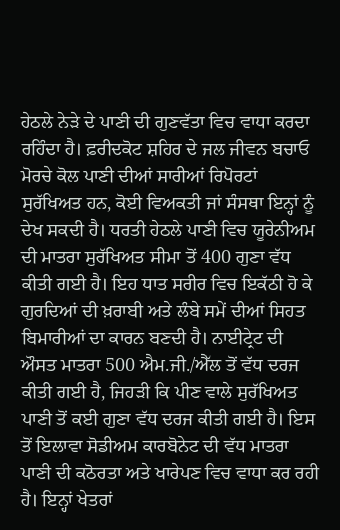ਹੇਠਲੇ ਨੇੜੇ ਦੇ ਪਾਣੀ ਦੀ ਗੁਣਵੱਤਾ ਵਿਚ ਵਾਧਾ ਕਰਦਾ ਰਹਿੰਦਾ ਹੈ। ਫ਼ਰੀਦਕੋਟ ਸ਼ਹਿਰ ਦੇ ਜਲ ਜੀਵਨ ਬਚਾਓ ਮੋਰਚੇ ਕੋਲ ਪਾਣੀ ਦੀਆਂ ਸਾਰੀਆਂ ਰਿਪੋਰਟਾਂ ਸੁਰੱਖਿਅਤ ਹਨ, ਕੋਈ ਵਿਅਕਤੀ ਜਾਂ ਸੰਸਥਾ ਇਨ੍ਹਾਂ ਨੂੰ ਦੇਖ ਸਕਦੀ ਹੈ। ਧਰਤੀ ਹੇਠਲੇ ਪਾਣੀ ਵਿਚ ਯੂਰੇਨੀਅਮ ਦੀ ਮਾਤਰਾ ਸੁਰੱਖਿਅਤ ਸੀਮਾ ਤੋਂ 400 ਗੁਣਾ ਵੱਧ ਕੀਤੀ ਗਈ ਹੈ। ਇਹ ਧਾਤ ਸਰੀਰ ਵਿਚ ਇਕੱਠੀ ਹੋ ਕੇ ਗੁਰਦਿਆਂ ਦੀ ਖ਼ਰਾਬੀ ਅਤੇ ਲੰਬੇ ਸਮੇਂ ਦੀਆਂ ਸਿਹਤ ਬਿਮਾਰੀਆਂ ਦਾ ਕਾਰਨ ਬਣਦੀ ਹੈ। ਨਾਈਟ੍ਰੇਟ ਦੀ ਔਸਤ ਮਾਤਰਾ 500 ਐਮ.ਜੀ./ਐੱਲ ਤੋਂ ਵੱਧ ਦਰਜ ਕੀਤੀ ਗਈ ਹੈ, ਜਿਹੜੀ ਕਿ ਪੀਣ ਵਾਲੇ ਸੁਰੱਖਿਅਤ ਪਾਣੀ ਤੋਂ ਕਈ ਗੁਣਾ ਵੱਧ ਦਰਜ ਕੀਤੀ ਗਈ ਹੈ। ਇਸ ਤੋਂ ਇਲਾਵਾ ਸੋਡੀਅਮ ਕਾਰਬੋਨੇਟ ਦੀ ਵੱਧ ਮਾਤਰਾ ਪਾਣੀ ਦੀ ਕਠੋਰਤਾ ਅਤੇ ਖਾਰੇਪਣ ਵਿਚ ਵਾਧਾ ਕਰ ਰਹੀ ਹੈ। ਇਨ੍ਹਾਂ ਖੇਤਰਾਂ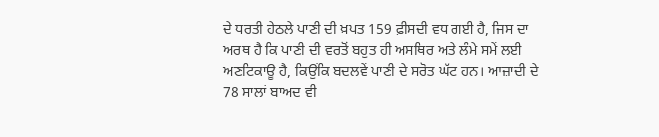ਦੇ ਧਰਤੀ ਹੇਠਲੇ ਪਾਣੀ ਦੀ ਖ਼ਪਤ 159 ਫ਼ੀਸਦੀ ਵਧ ਗਈ ਹੈ, ਜਿਸ ਦਾ ਅਰਥ ਹੈ ਕਿ ਪਾਣੀ ਦੀ ਵਰਤੋਂ ਬਹੁਤ ਹੀ ਅਸਥਿਰ ਅਤੇ ਲੰਮੇ ਸਮੇਂ ਲਈ ਅਣਟਿਕਾਊ ਹੈ, ਕਿਉਂਕਿ ਬਦਲਵੇਂ ਪਾਣੀ ਦੇ ਸਰੋਤ ਘੱਟ ਹਨ। ਆਜ਼ਾਦੀ ਦੇ 78 ਸਾਲਾਂ ਬਾਅਦ ਵੀ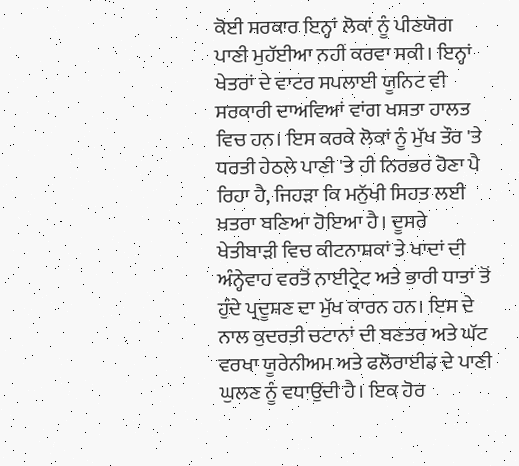ਕੋਈ ਸਰਕਾਰ ਇਨ੍ਹਾਂ ਲੋਕਾਂ ਨੂੰ ਪੀਣਯੋਗ ਪਾਣੀ ਮੁਹੱਈਆ ਨਹੀਂ ਕਰਵਾ ਸਕੀ। ਇਨ੍ਹਾਂ ਖੇਤਰਾਂ ਦੇ ਵਾਟਰ ਸਪਲਾਈ ਯੂਨਿਟ ਵੀ ਸਰਕਾਰੀ ਦਾਅਵਿਆਂ ਵਾਂਗ ਖਸਤਾ ਹਾਲਤ ਵਿਚ ਹਨ। ਇਸ ਕਰਕੇ ਲੋਕਾਂ ਨੂੰ ਮੁੱਖ ਤੌਰ 'ਤੇ ਧਰਤੀ ਹੇਠਲੇ ਪਾਣੀ 'ਤੇ ਹੀ ਨਿਰਭਰ ਹੋਣਾ ਪੈ ਰਿਹਾ ਹੈ, ਜਿਹੜਾ ਕਿ ਮਨੁੱਖੀ ਸਿਹਤ ਲਈ ਖ਼ਤਰਾ ਬਣਿਆ ਹੋਇਆ ਹੈ। ਦੂਸਰੇ ਖੇਤੀਬਾੜੀ ਵਿਚ ਕੀਟਨਾਸ਼ਕਾਂ ਤੇ ਖਾਦਾਂ ਦੀ ਅੰਨ੍ਹੇਵਾਹ ਵਰਤੋਂ ਨਾਈਟ੍ਰੇਟ ਅਤੇ ਭਾਰੀ ਧਾਤਾਂ ਤੋਂ ਹੁੰਦੇ ਪ੍ਰਦੂਸ਼ਣ ਦਾ ਮੁੱਖ ਕਾਰਨ ਹਨ। ਇਸ ਦੇ ਨਾਲ ਕੁਦਰਤੀ ਚਟਾਨਾਂ ਦੀ ਬਣਤਰ ਅਤੇ ਘੱਟ ਵਰਖਾ ਯੂਰੇਨੀਅਮ ਅਤੇ ਫਲੋਰਾਈਡ ਦੇ ਪਾਣੀ ਘੁਲਣ ਨੂੰ ਵਧਾਉਂਦੀ ਹੈ। ਇਕ ਹੋਰ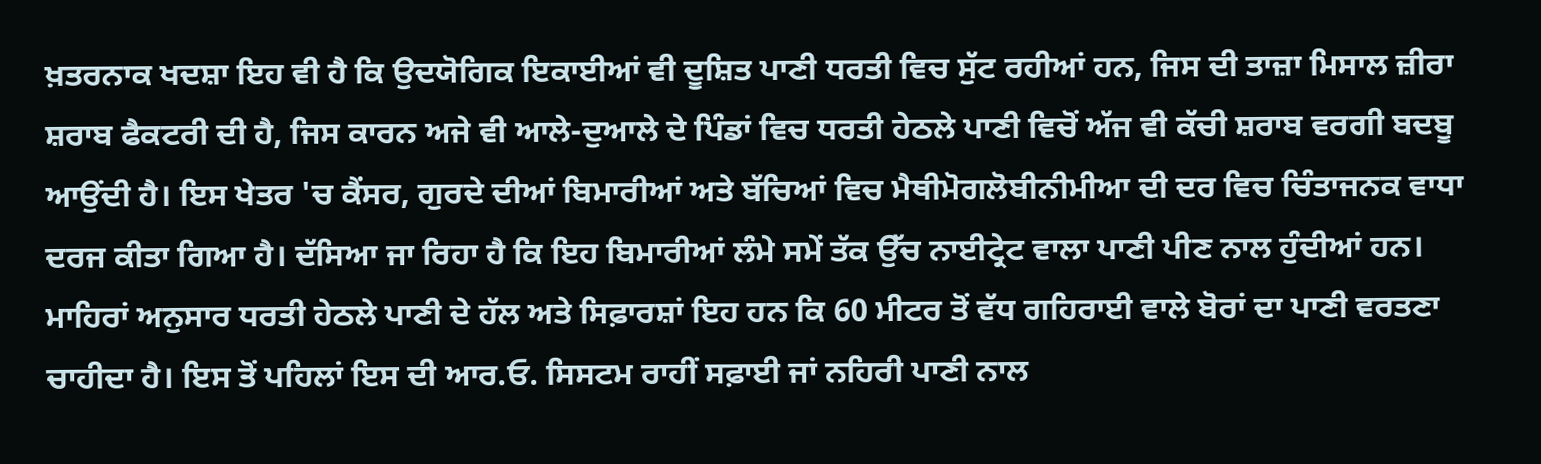ਖ਼ਤਰਨਾਕ ਖਦਸ਼ਾ ਇਹ ਵੀ ਹੈ ਕਿ ਉਦਯੋਗਿਕ ਇਕਾਈਆਂ ਵੀ ਦੂਸ਼ਿਤ ਪਾਣੀ ਧਰਤੀ ਵਿਚ ਸੁੱਟ ਰਹੀਆਂ ਹਨ, ਜਿਸ ਦੀ ਤਾਜ਼ਾ ਮਿਸਾਲ ਜ਼ੀਰਾ ਸ਼ਰਾਬ ਫੈਕਟਰੀ ਦੀ ਹੈ, ਜਿਸ ਕਾਰਨ ਅਜੇ ਵੀ ਆਲੇ-ਦੁਆਲੇ ਦੇ ਪਿੰਡਾਂ ਵਿਚ ਧਰਤੀ ਹੇਠਲੇ ਪਾਣੀ ਵਿਚੋਂ ਅੱਜ ਵੀ ਕੱਚੀ ਸ਼ਰਾਬ ਵਰਗੀ ਬਦਬੂ ਆਉਂਦੀ ਹੈ। ਇਸ ਖੇਤਰ 'ਚ ਕੈਂਸਰ, ਗੁਰਦੇ ਦੀਆਂ ਬਿਮਾਰੀਆਂ ਅਤੇ ਬੱਚਿਆਂ ਵਿਚ ਮੈਥੀਮੋਗਲੋਬੀਨੀਮੀਆ ਦੀ ਦਰ ਵਿਚ ਚਿੰਤਾਜਨਕ ਵਾਧਾ ਦਰਜ ਕੀਤਾ ਗਿਆ ਹੈ। ਦੱਸਿਆ ਜਾ ਰਿਹਾ ਹੈ ਕਿ ਇਹ ਬਿਮਾਰੀਆਂ ਲੰਮੇ ਸਮੇਂ ਤੱਕ ਉੱਚ ਨਾਈਟ੍ਰੇਟ ਵਾਲਾ ਪਾਣੀ ਪੀਣ ਨਾਲ ਹੁੰਦੀਆਂ ਹਨ। ਮਾਹਿਰਾਂ ਅਨੁਸਾਰ ਧਰਤੀ ਹੇਠਲੇ ਪਾਣੀ ਦੇ ਹੱਲ ਅਤੇ ਸਿਫ਼ਾਰਸ਼ਾਂ ਇਹ ਹਨ ਕਿ 60 ਮੀਟਰ ਤੋਂ ਵੱਧ ਗਹਿਰਾਈ ਵਾਲੇ ਬੋਰਾਂ ਦਾ ਪਾਣੀ ਵਰਤਣਾ ਚਾਹੀਦਾ ਹੈ। ਇਸ ਤੋਂ ਪਹਿਲਾਂ ਇਸ ਦੀ ਆਰ.ਓ. ਸਿਸਟਮ ਰਾਹੀਂ ਸਫ਼ਾਈ ਜਾਂ ਨਹਿਰੀ ਪਾਣੀ ਨਾਲ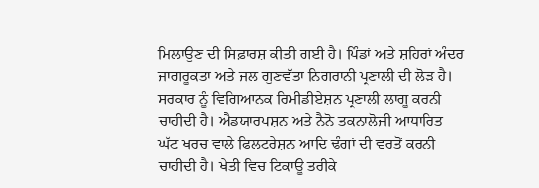ਮਿਲਾਉਣ ਦੀ ਸਿਫ਼ਾਰਸ਼ ਕੀਤੀ ਗਈ ਹੈ। ਪਿੰਡਾਂ ਅਤੇ ਸ਼ਹਿਰਾਂ ਅੰਦਰ ਜਾਗਰੂਕਤਾ ਅਤੇ ਜਲ ਗੁਣਵੱਤਾ ਨਿਗਰਾਨੀ ਪ੍ਰਣਾਲੀ ਦੀ ਲੋੜ ਹੈ। ਸਰਕਾਰ ਨੂੰ ਵਿਗਿਆਨਕ ਰਿਮੀਡੀਏਸ਼ਨ ਪ੍ਰਣਾਲੀ ਲਾਗੂ ਕਰਨੀ ਚਾਹੀਦੀ ਹੈ। ਐਡਯਾਰਪਸ਼ਨ ਅਤੇ ਨੈਨੋ ਤਕਨਾਲੋਜੀ ਆਧਾਰਿਤ ਘੱਟ ਖਰਚ ਵਾਲੇ ਫਿਲਟਰੇਸ਼ਨ ਆਦਿ ਢੰਗਾਂ ਦੀ ਵਰਤੋਂ ਕਰਨੀ ਚਾਹੀਦੀ ਹੈ। ਖੇਤੀ ਵਿਚ ਟਿਕਾਊ ਤਰੀਕੇ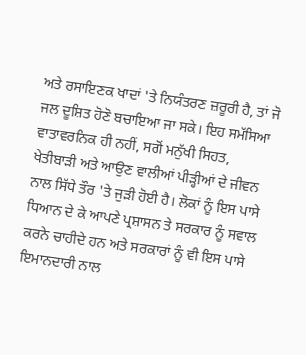ਅਤੇ ਰਸਾਇਣਕ ਖਾਦਾਂ 'ਤੇ ਨਿਯੰਤਰਣ ਜ਼ਰੂਰੀ ਹੈ, ਤਾਂ ਜੋ ਜਲ ਦੂਸ਼ਿਤ ਹੋਣੋ ਬਚਾਇਆ ਜਾ ਸਕੇ। ਇਹ ਸਮੱਸਿਆ ਵਾਤਾਵਰਨਿਕ ਹੀ ਨਹੀਂ, ਸਗੋਂ ਮਨੁੱਖੀ ਸਿਹਤ, ਖੇਤੀਬਾੜੀ ਅਤੇ ਆਉਣ ਵਾਲੀਆਂ ਪੀੜ੍ਹੀਆਂ ਦੇ ਜੀਵਨ ਨਾਲ ਸਿੱਧੇ ਤੌਰ 'ਤੇ ਜੁੜੀ ਹੋਈ ਹੈ। ਲੋਕਾਂ ਨੂੰ ਇਸ ਪਾਸੇ ਧਿਆਨ ਦੇ ਕੇ ਆਪਣੇ ਪ੍ਰਸ਼ਾਸਨ ਤੇ ਸਰਕਾਰ ਨੂੰ ਸਵਾਲ ਕਰਨੇ ਚਾਹੀਦੇ ਹਨ ਅਤੇ ਸਰਕਾਰਾਂ ਨੂੰ ਵੀ ਇਸ ਪਾਸੇ ਇਮਾਨਦਾਰੀ ਨਾਲ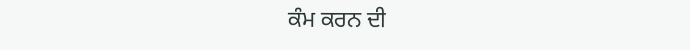ਕੰਮ ਕਰਨ ਦੀ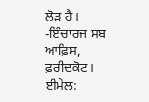ਲੋੜ ਹੈ।
-ਇੰਚਾਰਜ ਸਬ ਆਫ਼ਿਸ, ਫ਼ਰੀਦਕੋਟ।
ਈਮੇਲ: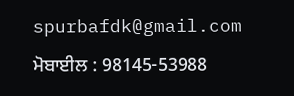spurbafdk@gmail.com
ਮੋਬਾਈਲ : 98145-53988